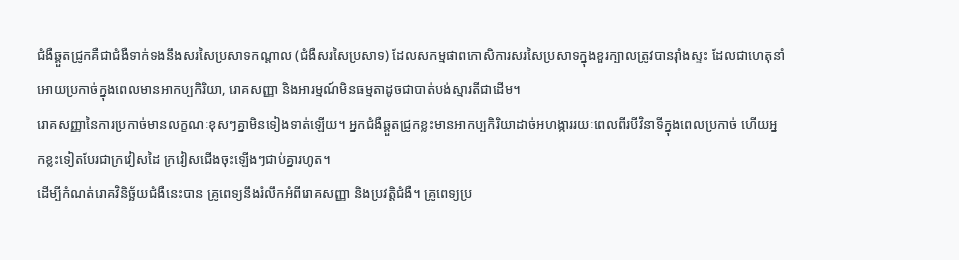ជំងឺឆ្គួតជ្រូកគឺជាជំងឺទាក់ទងនឹងសរសៃប្រសាទកណ្តាល (ជំងឺសរសៃប្រសាទ) ដែលសកម្មផាពកោសិការសរសៃប្រសាទក្នុងខួរក្បាលត្រូវបានរ៉ាំងស្ទះ ដែលជាហេតុនាំអោយប្រកាច់ក្នុងពេលមានអាកប្បកិរិយា, រោគសញ្ញា និងអារម្មណ៍មិនធម្មតាដូចជាបាត់បង់ស្មារតីជាដើម។
រោគសញ្ញានៃការប្រកាច់មានលក្ខណៈខុសៗគ្នាមិនទៀងទាត់ឡើយ។ អ្នកជំងឺឆ្គួតជ្រូកខ្លះមានអាកប្បកិរិយាដាច់អហង្ការរយៈពេលពីរបីវិនាទីក្នុងពេលប្រកាច់ ហើយអ្នកខ្លះទៀតបែរជាក្រវៀសដៃ ក្រវៀសជើងចុះឡើងៗជាប់គ្នារហូត។
ដើម្បីកំណត់រោគវិនិច្ឆ័យជំងឺនេះបាន គ្រូពេទ្យនឹងរំលឹកអំពីរោគសញ្ញា និងប្រវត្តិជំងឺ។ គ្រូពេទ្យប្រ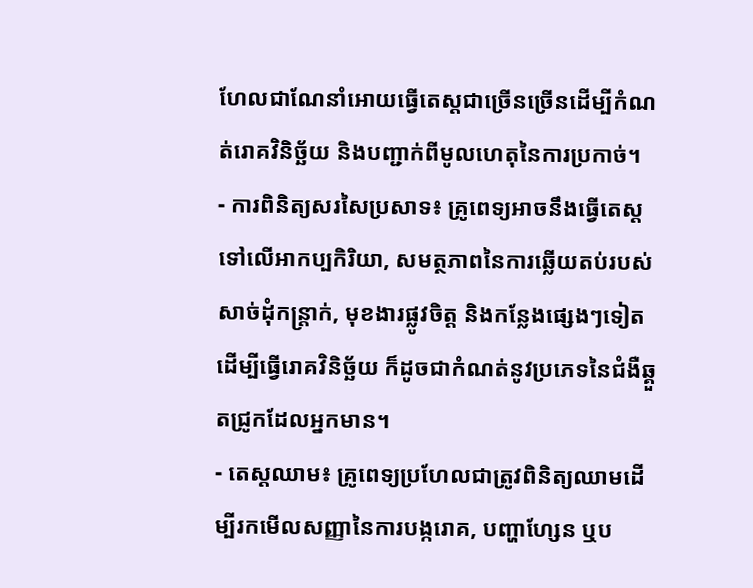ហែលជាណែនាំអោយធ្វើតេស្តជាច្រើនច្រើនដើម្បីកំណត់រោគវិនិច្ឆ័យ និងបញ្ជាក់ពីមូលហេតុនៃការប្រកាច់។
- ការពិនិត្យសរសៃប្រសាទ៖ គ្រូពេទ្យអាចនឹងធ្វើតេស្តទៅលើអាកប្បកិរិយា, សមត្ថភាពនៃការឆ្លើយតប់របស់សាច់ដុំកន្ត្រាក់, មុខងារផ្លូវចិត្ត និងកន្លែងផ្សេងៗទៀតដើម្បីធ្វើរោគវិនិច្ឆ័យ ក៏ដូចជាកំណត់នូវប្រភេទនៃជំងឺឆ្គួតជ្រូកដែលអ្នកមាន។
- តេស្តឈាម៖ គ្រូពេទ្យប្រហែលជាត្រូវពិនិត្យឈាមដើម្បីរកមើលសញ្ញានៃការបង្ករោគ, បញ្ហាហ្សែន ឬប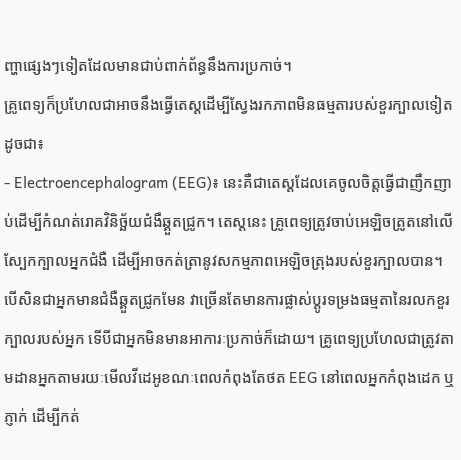ញ្ហាផ្សេងៗទៀតដែលមានជាប់ពាក់ព័ន្ធនឹងការប្រកាច់។
គ្រូពេទ្យក៏ប្រហែលជាអាចនឹងធ្វើតេស្តដើម្បីស្វែងរកភាពមិនធម្មតារបស់ខួរក្បាលទៀតដូចជា៖
- Electroencephalogram (EEG)៖ នេះគឺជាតេស្តដែលគេចូលចិត្តធ្វើជាញឹកញាប់ដើម្បីកំណត់រោគវិនិច្ឆ័យជំងឺឆ្គួតជ្រូក។ តេស្តនេះ គ្រូពេទ្យត្រូវចាប់អេឡិចត្រូតនៅលើស្បែកក្បាលអ្នកជំងឺ ដើម្បីអាចកត់ត្រានូវសកម្មភាពអេឡិចត្រុងរបស់ខួរក្បាលបាន។
បើសិនជាអ្នកមានជំងឺឆ្គួតជ្រូកមែន វាច្រើនតែមានការផ្លាស់ប្តូរទម្រងធម្មតានៃរលកខួរក្បាលរបស់អ្នក ទើបីជាអ្នកមិនមានអាការៈប្រកាច់ក៏ដោយ។ គ្រូពេទ្យប្រហែលជាត្រូវតាមដានអ្នកតាមរយៈមើលវីដេអូខណៈពេលកំពុងតែថត EEG នៅពេលអ្នកកំពុងដេក ឬភ្ញាក់ ដើម្បីកត់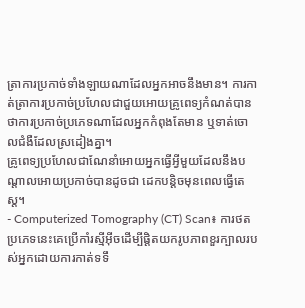ត្រាការប្រកាច់ទាំងឡាយណាដែលអ្នកអាចនឹងមាន។ ការកាត់ត្រាការប្រកាច់ប្រហែលជាជួយអោយគ្រូពេទ្យកំណត់បានថាការប្រកាច់ប្រភេទណាដែលអ្នកកំពុងតែមាន ឬទាត់ចោលជំងឺដែលស្រដៀងគ្នា។
គ្រូពេទ្យប្រហែលជាណែនាំអោយអ្នកធ្វើអ្វីមួយដែលនឹងបណ្តាលអោយប្រកាច់បានដូចជា ដេកបន្តិចមុនពេលធ្វើតេស្ត។
- Computerized Tomography (CT) Scan៖ ការថតប្រភេទនេះគេប្រើកាំរស្មីអ៊ីចដើម្បីផ្តិតយករូបភាពខួរក្បាលរបស់អ្នកដោយការកាត់ទទឹ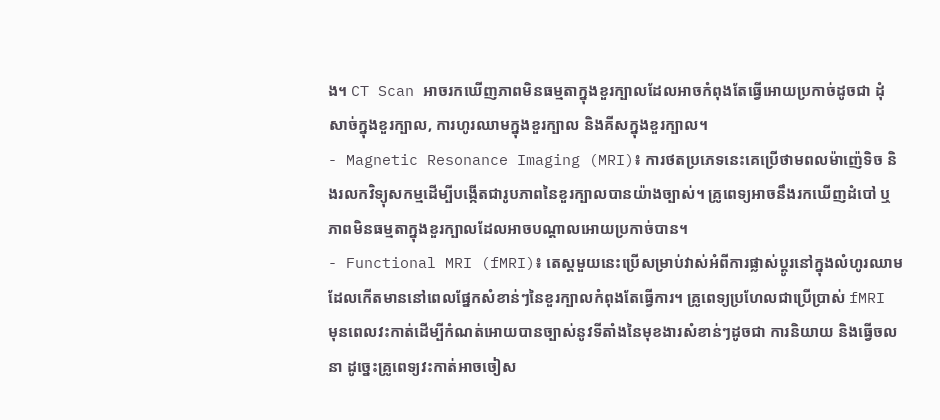ង។ CT Scan អាចរកឃើញភាពមិនធម្មតាក្នុងខួរក្បាលដែលអាចកំពុងតែធ្វើអោយប្រកាច់ដូចជា ដុំសាច់ក្នុងខួរក្បាល, ការហូរឈាមក្នុងខួរក្បាល និងគីសក្នុងខួរក្បាល។
- Magnetic Resonance Imaging (MRI)៖ ការថតប្រភេទនេះគេប្រើថាមពលម៉ាញ៉េទិច និងរលកវិទ្យុសកម្មដើម្បីបង្កើតជារូបភាពនៃខួរក្បាលបានយ៉ាងច្បាស់។ គ្រូពេទ្យអាចនឹងរកឃើញដំបៅ ឬភាពមិនធម្មតាក្នុងខួរក្បាលដែលអាចបណ្តាលអោយប្រកាច់បាន។
- Functional MRI (fMRI)៖ តេស្តមួយនេះប្រើសម្រាប់វាស់អំពីការផ្លាស់ប្តូរនៅក្នុងលំហូរឈាមដែលកើតមាននៅពេលផ្នែកសំខាន់ៗនៃខួរក្បាលកំពុងតែធ្វើការ។ គ្រូពេទ្យប្រហែលជាប្រើប្រាស់ fMRI មុនពេលវះកាត់ដើម្បីកំណត់អោយបានច្បាស់នូវទីតាំងនៃមុខងារសំខាន់ៗដូចជា ការនិយាយ និងធ្វើចលនា ដូច្នេះគ្រូពេទ្យវះកាត់អាចចៀស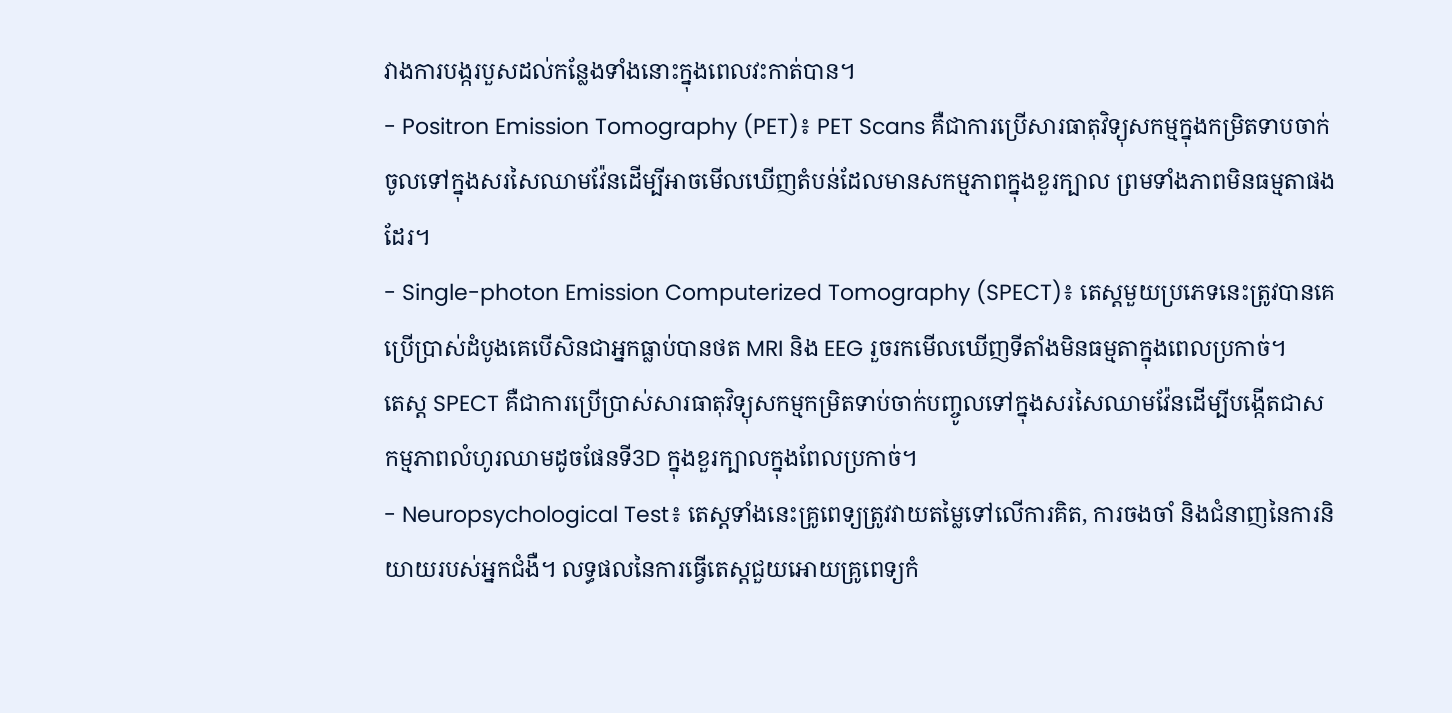វាងការបង្ករបួសដល់កន្លែងទាំងនោះក្នុងពេលវះកាត់បាន។
- Positron Emission Tomography (PET)៖ PET Scans គឺជាការប្រើសារធាតុវិទ្យុសកម្មក្នុងកម្រិតទាបចាក់ចូលទៅក្នុងសរសៃឈាមវ៉ែនដើម្បីអាចមើលឃើញតំបន់ដែលមានសកម្មភាពក្នុងខួរក្បាល ព្រមទាំងភាពមិនធម្មតាផងដែរ។
- Single-photon Emission Computerized Tomography (SPECT)៖ តេស្តមួយប្រភេទនេះត្រូវបានគេប្រើប្រាស់ដំបូងគេបើសិនជាអ្នកធ្លាប់បានថត MRI និង EEG រួចរកមើលឃើញទីតាំងមិនធម្មតាក្នុងពេលប្រកាច់។
តេស្ត SPECT គឺជាការប្រើប្រាស់សារធាតុវិទ្យុសកម្មកម្រិតទាប់ចាក់បញ្ចូលទៅក្នុងសរសៃឈាមវ៉ែនដើម្បីបង្កើតជាសកម្មភាពលំហូរឈាមដូចផែនទី3D ក្នុងខួរក្បាលក្នុងពែលប្រកាច់។
- Neuropsychological Test៖ តេស្តទាំងនេះគ្រូពេទ្យត្រូវវាយតម្លៃទៅលើការគិត, ការចងចាំ និងជំនាញនៃការនិយាយរបស់អ្នកជំងឺ។ លទ្ធផលនៃការធ្វើតេស្តជួយអោយគ្រូពេទ្យកំ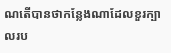ណតើបានថាកន្លែងណាដែលខួរក្បាលរប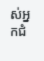ស់អ្នកជំ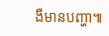ងឺមានបញ្ហា៕